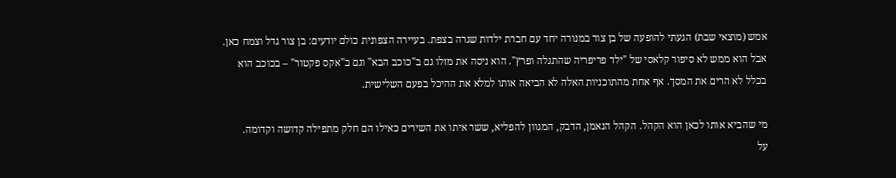אמש (מוצאי שבת) הגעתי להופעה של בן צור במנורה יחד עם חברת ילדות שגרה בצפת. בעיירה הצפונית כולם יודעים: בן צור גדל וצמח כאן. אבל הוא ממש לא סיפור קלאסי של "ילד פריפריה שהתגלה ופרץ". הוא ניסה את מזלו גם ב"כוכב הבא" וגם ב"אקס פקטור" – בכוכב הוא בכלל לא הרים את המסך. אף אחת מהתוכניות האלה לא הביאה אותו למלא את ההיכל בפעם השלישית.

מי שהביא אותו לכאן הוא הקהל. הקהל הנאמן, הדבק, המגוון להפליא, ששר איתו את השירים כאילו הם חלק מתפילה קדושה וקדומה.
על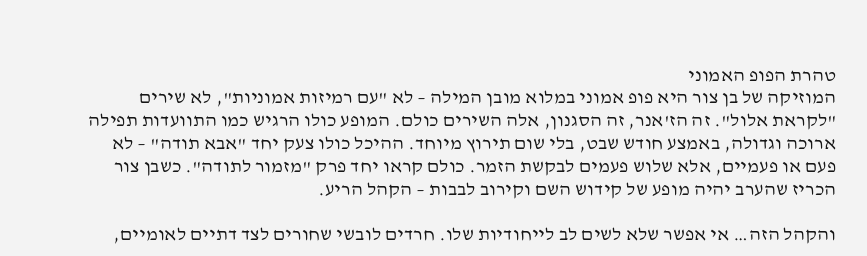טהרת הפופ האמוני
המוזיקה של בן צור היא פופ אמוני במלוא מובן המילה – לא "עם רמיזות אמוניות", לא שירים "לקראת אלול". זה הז'אנר, זה הסגנון, אלה השירים כולם. המופע כולו הרגיש כמו התוועדות תפילה ארוכה וגדולה, באמצע חודש שבט, בלי שום תירוץ מיוחד. ההיכל כולו צעק יחד "אבא תודה" – לא פעם או פעמיים, אלא שלוש פעמים לבקשת הזמר. כולם קראו יחד פרק "מזמור לתודה". כשבן צור הכריז שהערב יהיה מופע של קידוש השם וקירוב לבבות – הקהל הריע.

והקהל הזה… אי אפשר שלא לשים לב לייחודיות שלו. חרדים לובשי שחורים לצד דתיים לאומיים,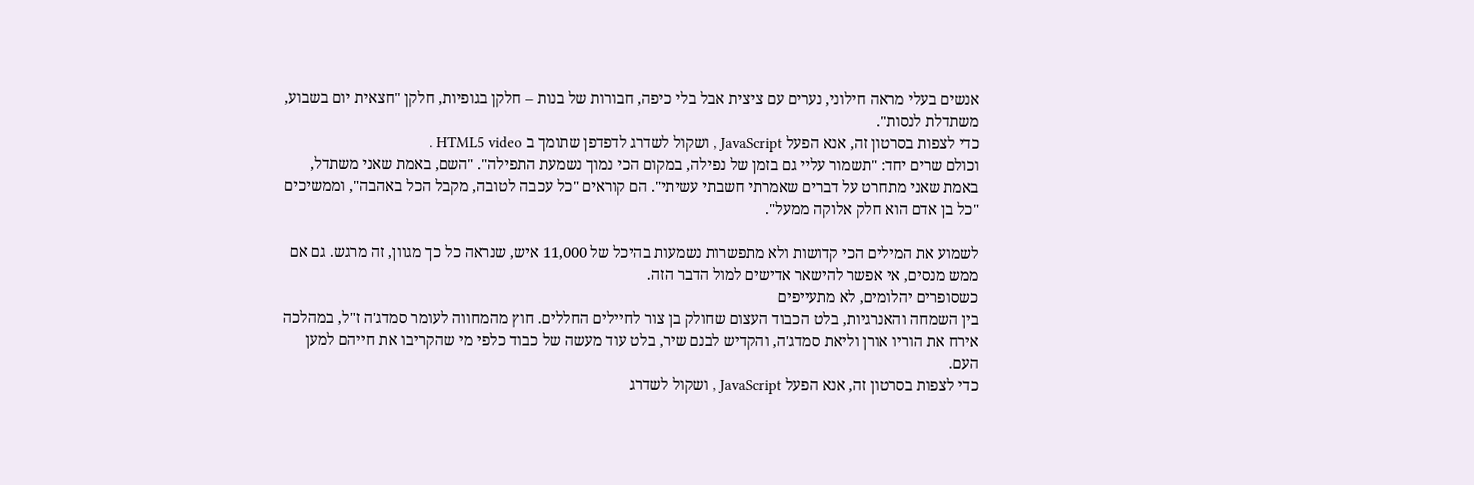אנשים בעלי מראה חילוני, נערים עם ציצית אבל בלי כיפה, חבורות של בנות – חלקן בגופיות, חלקן "חצאית יום בשבוע, משתדלת לנסות".
כדי לצפות בסרטון זה, אנא הפעל JavaScript , ושקול לשדרג לדפדפן שתומך ב HTML5 video .
וכולם שרים יחד: "תשמור עליי גם בזמן של נפילה, במקום הכי נמוך נשמעת התפילה". "השם, באמת שאני משתדל, באמת שאני מתחרט על דברים שאמרתי חשבתי עשיתי". הם קוראים "כל עכבה לטובה, מקבל הכל באהבה", וממשיכים "כל בן אדם הוא חלק אלוקה ממעל".

לשמוע את המילים הכי קדושות ולא מתפשרות נשמעות בהיכל של 11,000 איש, שנראה כל כך מגוון, זה מרגש. גם אם ממש מנסים, אי אפשר להישאר אדישים למול הדבר הזה.
כשסופרים יהלומים, לא מתעייפים
בין השמחה והאנרגיות, בלט הכבוד העצום שחולק בן צור לחיילים החללים. חוץ מהמחווה לעומר סמדג'ה ז"ל, במהלכה אירח את הוריו אורן וליאת סמדג'ה, והקדיש לבנם שיר, בלט עוד מעשה של כבוד כלפי מי שהקריבו את חייהם למען העם.
כדי לצפות בסרטון זה, אנא הפעל JavaScript , ושקול לשדרג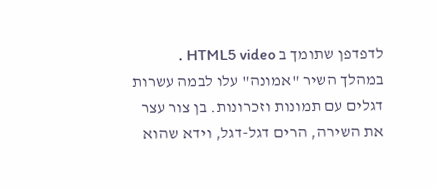לדפדפן שתומך ב HTML5 video .
במהלך השיר "אמונה" עלו לבמה עשרות דגלים עם תמונות וזכרונות. בן צור עצר את השירה, הרים דגל-דגל, וידא שהוא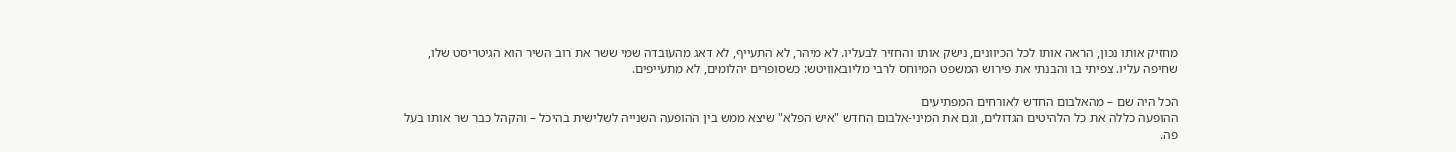מחזיק אותו נכון, הראה אותו לכל הכיוונים, נישק אותו והחזיר לבעליו. לא מיהר, לא התעייף, לא דאג מהעובדה שמי ששר את רוב השיר הוא הגיטריסט שלו, שחיפה עליו. צפיתי בו והבנתי את פירוש המשפט המיוחס לרבי מליובאוויטש: כשסופרים יהלומים, לא מתעייפים.

הכל היה שם – מהאלבום החדש לאורחים המפתיעים
ההופעה כללה את כל הלהיטים הגדולים, וגם את המיני-אלבום החדש "איש הפלא" שיצא ממש בין ההופעה השנייה לשלישית בהיכל – והקהל כבר שר אותו בעל פה.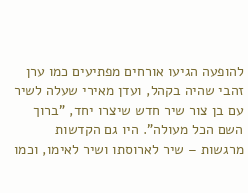להופעה הגיעו אורחים מפתיעים כמו ערן זהבי שהיה בקהל, ועדן מאירי שעלה לשיר עם בן צור שיר חדש שיצרו יחד, "ברוך השם הכל מעולה". היו גם הקדשות מרגשות – שיר לארוסתו ושיר לאימו, וכמו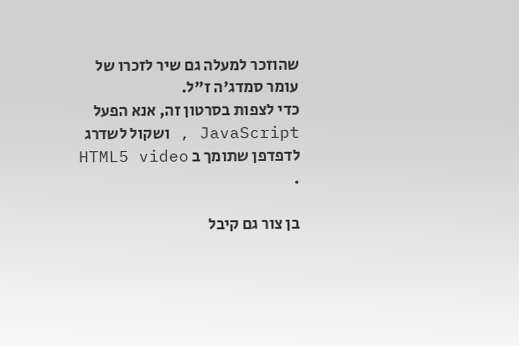שהוזכר למעלה גם שיר לזכרו של עומר סמדג'ה ז"ל.
כדי לצפות בסרטון זה, אנא הפעל JavaScript , ושקול לשדרג לדפדפן שתומך ב HTML5 video .

בן צור גם קיבל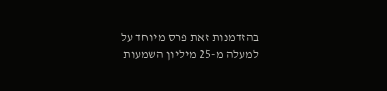בהזדמנות זאת פרס מיוחד על למעלה מ-25 מיליון השמעות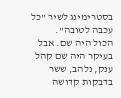בסטרימינג לשיר "כל עכבה לטובה".
הכול היה שם. אבל בעיקר היה שם קהל ענק, נלהב, ששר בדבקות קדושה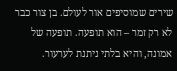שירים שמוסיפים אור לעולם. בן צור כבר לא רק זמר – הוא תופעה. תופעה של אמונה, והיא בלתי ניתנת לערעור.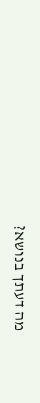מה דעתך בנושא?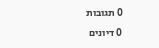0 תגובות
0 דיונים